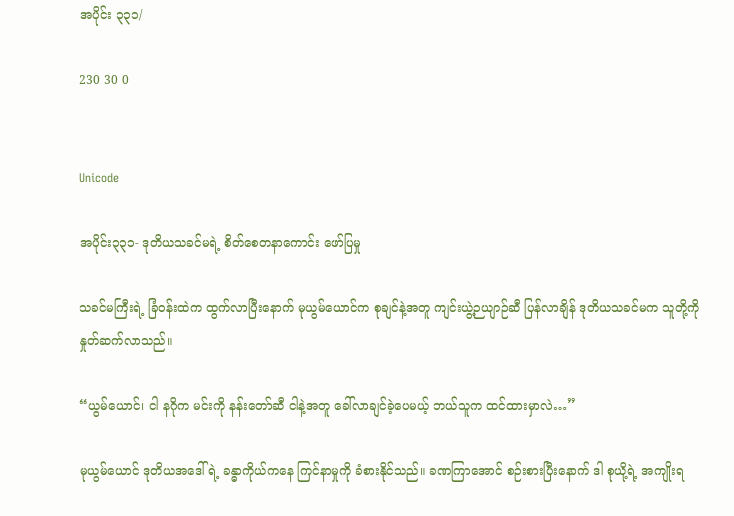အပိုင်း ၃၃၁/

230 30 0


Unicode

အပိုင်း၃၃၁- ဒုတိယသခင်မရဲ့ စိတ်စေတနာကောင်း ဖော်ပြမှု

သခင်မကြီးရဲ့ ခြံဝန်းထဲက ထွက်လာပြီးနောက် မုယွမ်ယောင်က စုချင်နဲ့အတူ ကျင်းယွဲ့ဉယျာဉ်ဆီ ပြန်လာချိန် ဒုတိယသခင်မက သူတို့ကို နှုတ်ဆက်လာသည်။

“ယွမ်ယောင်၊ ငါ နဂိုက မင်းကို နန်းတော်ဆီ ငါနဲ့အတူ ခေါ်လာချင်ခဲ့ပေမယ့် ဘယ်သူက ထင်ထားမှာလဲ…”

မုယွမ်ယောင် ဒုတိယအဒေါ်ရဲ့ ခန္ဓာကိုယ်ကနေ ကြင်နာမှုကို ခံစားနိုင်သည်။ ခဏကြာအောင် စဉ်းစားပြီးနောက် ဒါ စုယို့ရဲ့ အကျိုးရ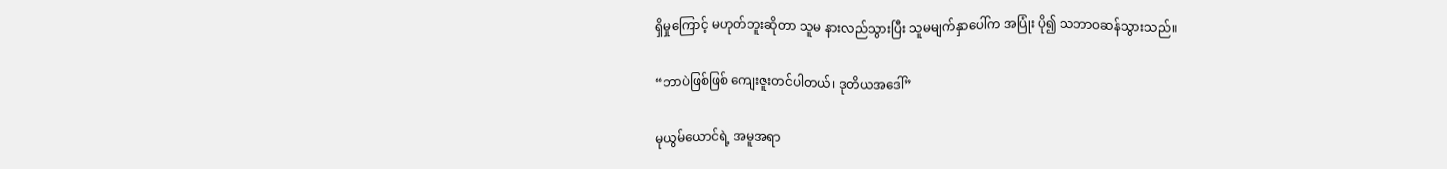ရှိမှုကြောင့် မဟုတ်ဘူးဆိုတာ သူမ နားလည်သွားပြီး သူမမျက်နှာပေါ်က အပြုံး ပို၍ သဘာဝဆန်သွားသည်။

“ဘာပဲဖြစ်ဖြစ် ကျေးဇူးတင်ပါတယ်၊ ဒုတိယအဒေါ်”

မုယွမ်ယောင်ရဲ့ အမူအရာ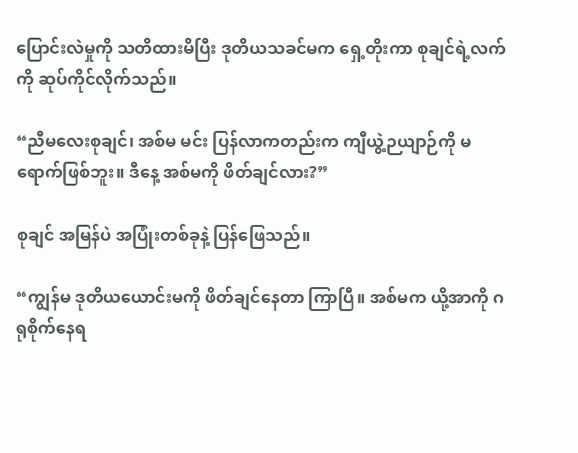ပြောင်းလဲမှုကို သတိထားမိပြီး ဒုတိယသခင်မက ရှေ့တိုးကာ စုချင်ရဲ့လက်ကို ဆုပ်ကိုင်လိုက်သည်။

“ညီမလေးစုချင်၊ အစ်မ မင်း ပြန်လာကတည်းက ကျီယွဲ့ဉယျာဉ်ကို မရောက်ဖြစ်ဘူး။ ဒီနေ့ အစ်မကို ဖိတ်ချင်လား?”

စုချင် အမြန်ပဲ အပြုံးတစ်ခုနဲ့ ပြန်ဖြေသည်။

“ကျွန်မ ဒုတိယယောင်းမကို ဖိတ်ချင်နေတာ ကြာပြီ။ အစ်မက ယို့အာကို ဂရုစိုက်နေရ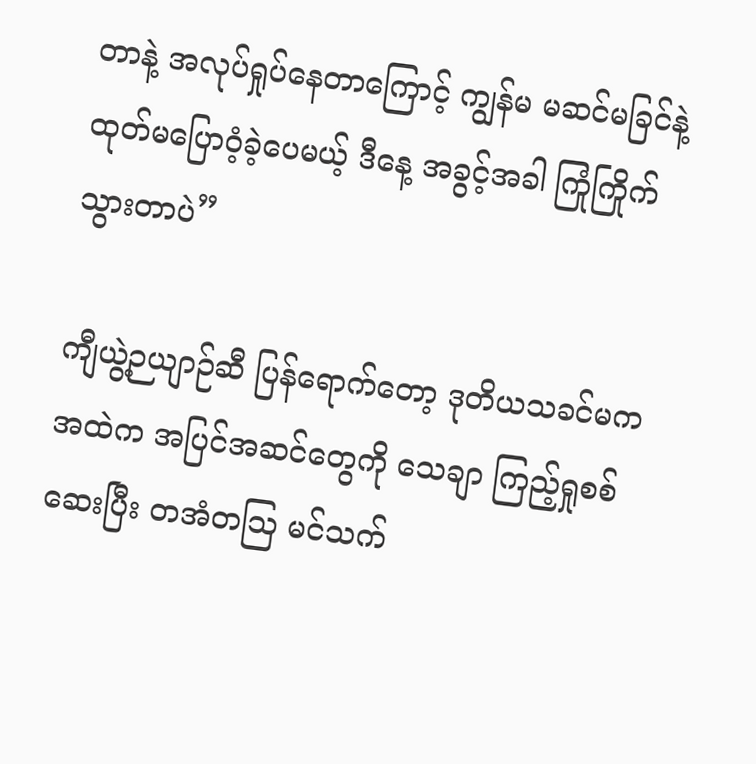တာနဲ့ အလုပ်ရှုပ်နေတာကြောင့် ကျွန်မ မဆင်မခြင်နဲ့ ထုတ်မပြောဝံ့ခဲ့ပေမယ့် ဒီနေ့ အခွင့်အခါ ကြုံကြိုက်သွားတာပဲ”

ကျီယွဲ့ဉယျာဉ်ဆီ ပြန်ရောက်တော့ ဒုတိယသခင်မက အထဲက အပြင်အဆင်တွေကို သေချာ ကြည့်ရှုစစ်ဆေးပြီး တအံတဩ မင်သက်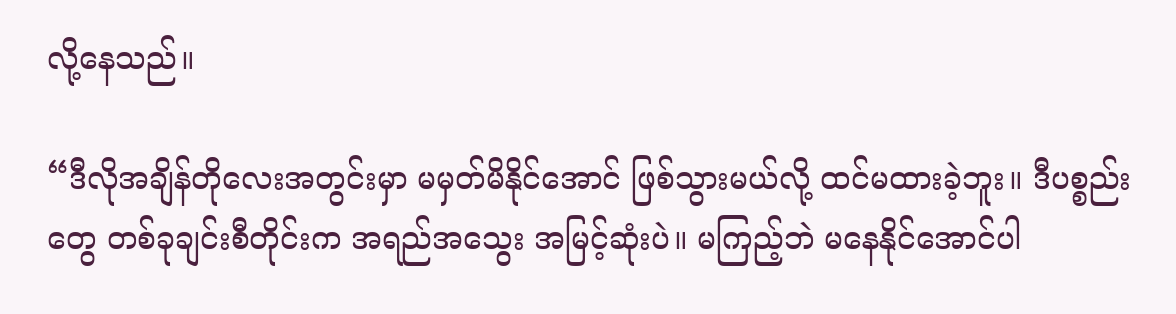လို့နေသည်။

“ဒီလိုအချိန်တိုလေးအတွင်းမှာ မမှတ်မိနိုင်အောင် ဖြစ်သွားမယ်လို့ ထင်မထားခဲ့ဘူး။ ဒီပစ္စည်းတွေ တစ်ခုချင်းစီတိုင်းက အရည်အသွေး အမြင့်ဆုံးပဲ။ မကြည့်ဘဲ မနေနိုင်အောင်ပါ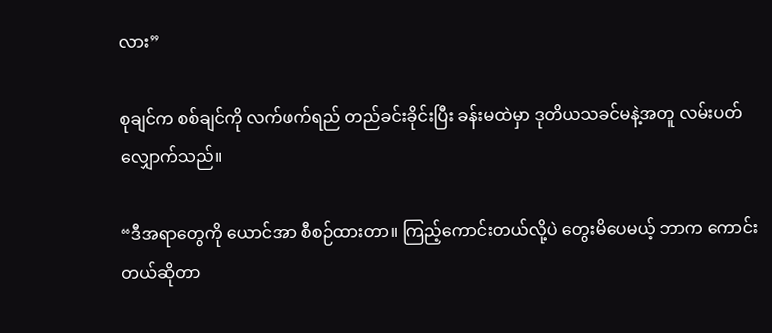လား”

စုချင်က စစ်ချင်ကို လက်ဖက်ရည် တည်ခင်းခိုင်းပြီး ခန်းမထဲမှာ ဒုတိယသခင်မနဲ့အတူ လမ်းပတ်လျှောက်သည်။

“ဒီအရာတွေကို ယောင်အာ စီစဉ်ထားတာ။ ကြည့်ကောင်းတယ်လို့ပဲ တွေးမိပေမယ့် ဘာက ကောင်းတယ်ဆိုတာ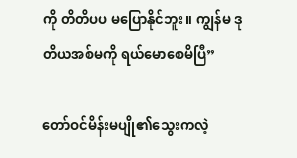ကို တိတိပပ မပြောနိုင်ဘူး။ ကျွန်မ ဒုတိယအစ်မကို ရယ်မောစေမိပြီ”

တော်ဝင်မိန်းမပျို၏သွေးကလဲ့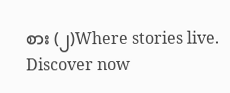စား (၂)Where stories live. Discover now